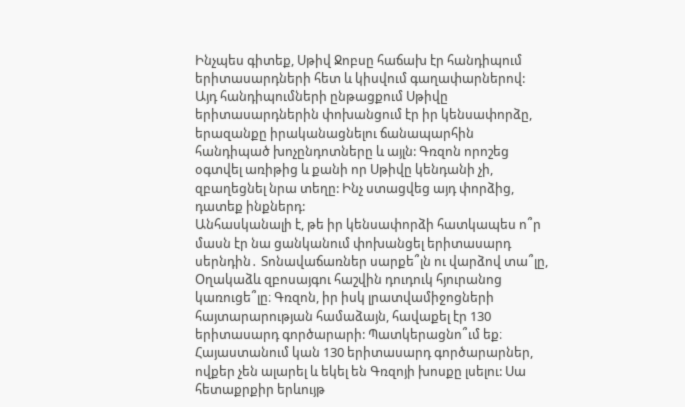Ինչպես գիտեք, Սթիվ Ջոբսը հաճախ էր հանդիպում երիտասարդների հետ և կիսվում գաղափարներով: Այդ հանդիպումների ընթացքում Սթիվը երիտասարդներին փոխանցում էր իր կենսափորձը, երազանքը իրականացնելու ճանապարհին հանդիպած խոչընդոտները և այլն: Գռզոն որոշեց օգտվել առիթից և քանի որ Սթիվը կենդանի չի, զբաղեցնել նրա տեղը: Ինչ ստացվեց այդ փորձից, դատեք ինքներդ:
Անհասկանալի է, թե իր կենսափորձի հատկապես ո՞ր մասն էր նա ցանկանում փոխանցել երիտասարդ սերնդին․ Տոնավաճառներ սարքե՞լն ու վարձով տա՞լը, Օղակաձև զբոսայգու հաշվին դուդուկ հյուրանոց կառուցե՞լը։ Գռզոն, իր իսկ լրատվամիջոցների հայտարարության համաձայն, հավաքել էր 130 երիտասարդ գործարարի: Պատկերացնո՞ւմ եք։ Հայաստանում կան 130 երիտասարդ գործարարներ, ովքեր չեն ալարել և եկել են Գռզոյի խոսքը լսելու: Սա հետաքրքիր երևույթ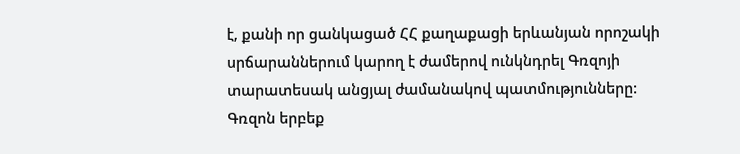է, քանի որ ցանկացած ՀՀ քաղաքացի երևանյան որոշակի սրճարաններում կարող է ժամերով ունկնդրել Գռզոյի տարատեսակ անցյալ ժամանակով պատմությունները:
Գռզոն երբեք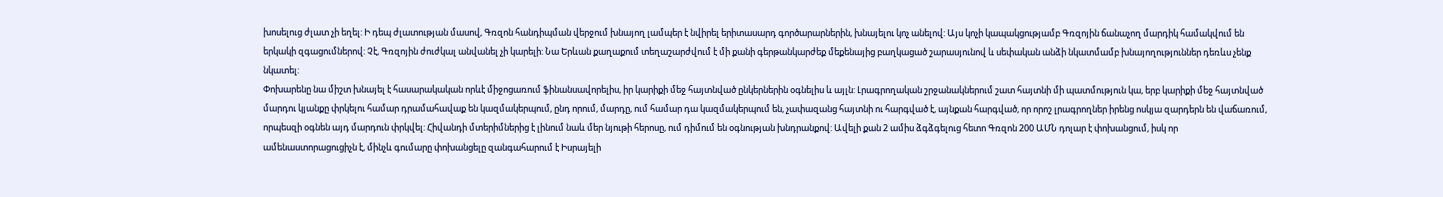խոսելուց ժլատ չի եղել: Ի դեպ ժլատության մասով, Գռզոն հանդիպման վերջում խնայող լամպեր է նվիրել երիտասարդ գործարարներին, խնայելու կոչ անելով: Այս կոչի կապակցությամբ Գռզոյին ճանաչող մարդիկ համակվում են երկակի զգացումներով: Չէ, Գռզոյին ժուժկալ անվանել չի կարելի: Նա Երևան քաղաքում տեղաշարժվում է մի քանի գերթանկարժեք մեքենայից բաղկացած շարասյունով և սեփական անձի նկատմամբ խնայողություններ դեռևս չենք նկատել:
Փոխարենը նա միշտ խնայել է հասարակական որևէ միջոցառում ֆինանսավորելիս, իր կարիքի մեջ հայտնված ընկերներին օգնելիս և այլն: Լրագրողական շրջանակներում շատ հայտնի մի պատմություն կա, երբ կարիքի մեջ հայտնված մարդու կյանքը փրկելու համար դրամահավաք են կազմակերպում, ընդ որում, մարդը, ում համար դա կազմակերպում են, չափազանց հայտնի ու հարգված է, այնքան հարգված, որ որոշ լրագրողներ իրենց ոսկյա զարդերն են վաճառում, որպեսզի օգնեն այդ մարդուն փրկվել: Հիվանդի մտերիմներից է լինում նաև մեր նյութի հերոսը, ում դիմում են օգնության խնդրանքով: Ավելի քան 2 ամիս ձգձգելուց հետո Գռզոն 200 ԱՄՆ դոլար է փոխանցում, իսկ որ ամենաստորացուցիչն է, մինչև գումարը փոխանցելը զանգահարում է Իսրայելի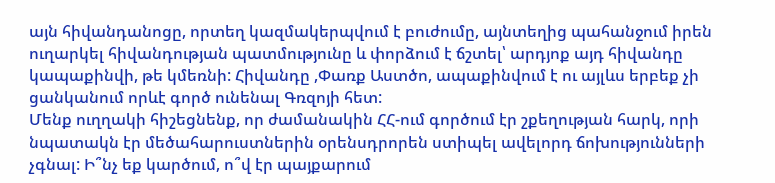այն հիվանդանոցը, որտեղ կազմակերպվում է բուժումը, այնտեղից պահանջում իրեն ուղարկել հիվանդության պատմությունը և փորձում է ճշտել՝ արդյոք այդ հիվանդը կապաքինվի, թե կմեռնի: Հիվանդը ,Փառք Աստծո, ապաքինվում է ու այլևս երբեք չի ցանկանում որևէ գործ ունենալ Գռզոյի հետ:
Մենք ուղղակի հիշեցնենք, որ ժամանակին ՀՀ-ում գործում էր շքեղության հարկ, որի նպատակն էր մեծահարուստներին օրենսդրորեն ստիպել ավելորդ ճոխությունների չգնալ: Ի՞նչ եք կարծում, ո՞վ էր պայքարում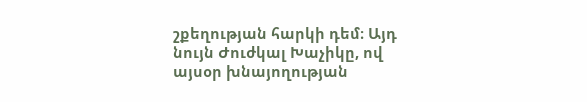շքեղության հարկի դեմ։ Այդ նույն Ժուժկալ Խաչիկը, ով այսօր խնայողության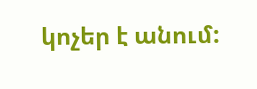կոչեր է անում: